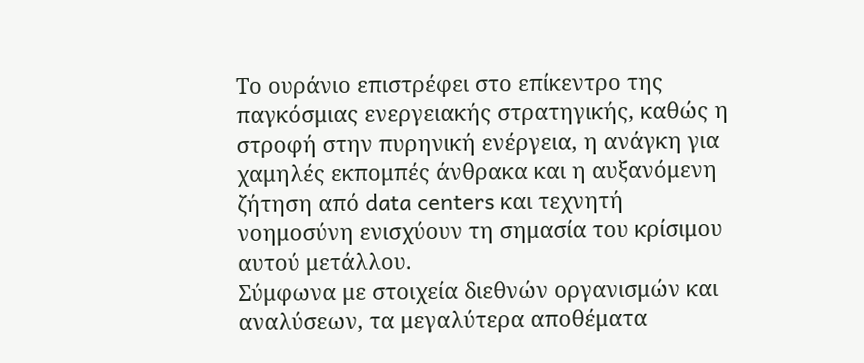Το ουράνιο επιστρέφει στο επίκεντρο της παγκόσμιας ενεργειακής στρατηγικής, καθώς η στροφή στην πυρηνική ενέργεια, η ανάγκη για χαμηλές εκπομπές άνθρακα και η αυξανόμενη ζήτηση από data centers και τεχνητή νοημοσύνη ενισχύουν τη σημασία του κρίσιμου αυτού μετάλλου.
Σύμφωνα με στοιχεία διεθνών οργανισμών και αναλύσεων, τα μεγαλύτερα αποθέματα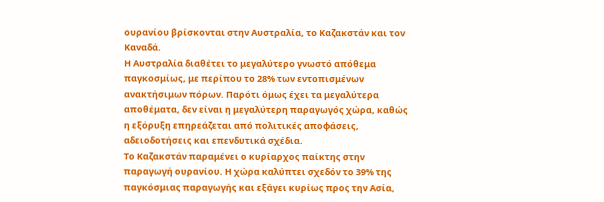ουρανίου βρίσκονται στην Αυστραλία, το Καζακστάν και τον Καναδά.
Η Αυστραλία διαθέτει το μεγαλύτερο γνωστό απόθεμα παγκοσμίως, με περίπου το 28% των εντοπισμένων ανακτήσιμων πόρων. Παρότι όμως έχει τα μεγαλύτερα αποθέματα, δεν είναι η μεγαλύτερη παραγωγός χώρα, καθώς η εξόρυξη επηρεάζεται από πολιτικές αποφάσεις, αδειοδοτήσεις και επενδυτικά σχέδια.
Το Καζακστάν παραμένει ο κυρίαρχος παίκτης στην παραγωγή ουρανίου. Η χώρα καλύπτει σχεδόν το 39% της παγκόσμιας παραγωγής και εξάγει κυρίως προς την Ασία,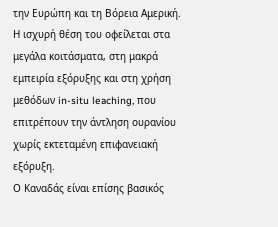την Ευρώπη και τη Βόρεια Αμερική.
Η ισχυρή θέση του οφείλεται στα μεγάλα κοιτάσματα, στη μακρά εμπειρία εξόρυξης και στη χρήση μεθόδων in-situ leaching, που επιτρέπουν την άντληση ουρανίου χωρίς εκτεταμένη επιφανειακή εξόρυξη.
Ο Καναδάς είναι επίσης βασικός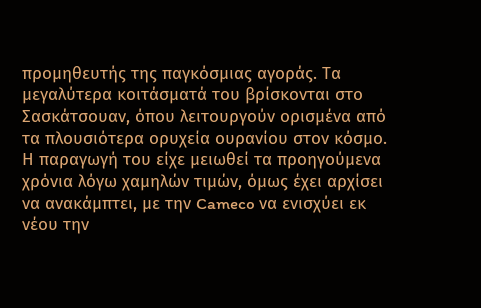προμηθευτής της παγκόσμιας αγοράς. Τα μεγαλύτερα κοιτάσματά του βρίσκονται στο Σασκάτσουαν, όπου λειτουργούν ορισμένα από τα πλουσιότερα ορυχεία ουρανίου στον κόσμο.
Η παραγωγή του είχε μειωθεί τα προηγούμενα χρόνια λόγω χαμηλών τιμών, όμως έχει αρχίσει να ανακάμπτει, με την Cameco να ενισχύει εκ νέου την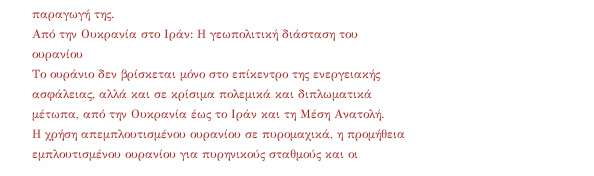παραγωγή της.
Από την Ουκρανία στο Ιράν: Η γεωπολιτική διάσταση του ουρανίου
Το ουράνιο δεν βρίσκεται μόνο στο επίκεντρο της ενεργειακής ασφάλειας, αλλά και σε κρίσιμα πολεμικά και διπλωματικά μέτωπα, από την Ουκρανία έως το Ιράν και τη Μέση Ανατολή.
Η χρήση απεμπλουτισμένου ουρανίου σε πυρομαχικά, η προμήθεια εμπλουτισμένου ουρανίου για πυρηνικούς σταθμούς και οι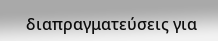διαπραγματεύσεις για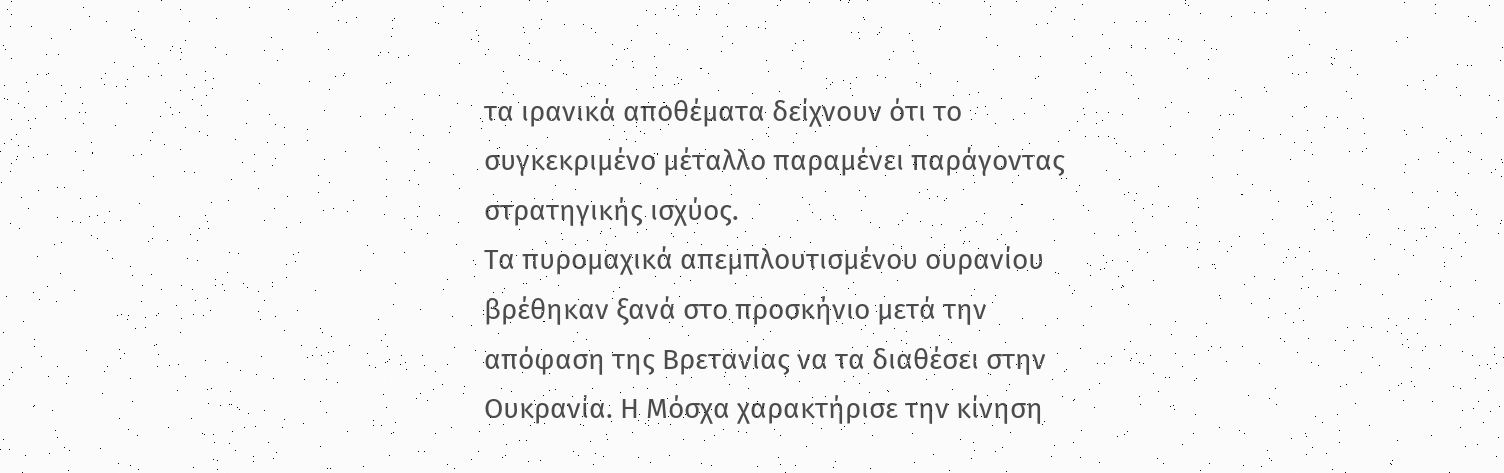τα ιρανικά αποθέματα δείχνουν ότι το συγκεκριμένο μέταλλο παραμένει παράγοντας στρατηγικής ισχύος.
Τα πυρομαχικά απεμπλουτισμένου ουρανίου βρέθηκαν ξανά στο προσκήνιο μετά την απόφαση της Βρετανίας να τα διαθέσει στην Ουκρανία. Η Μόσχα χαρακτήρισε την κίνηση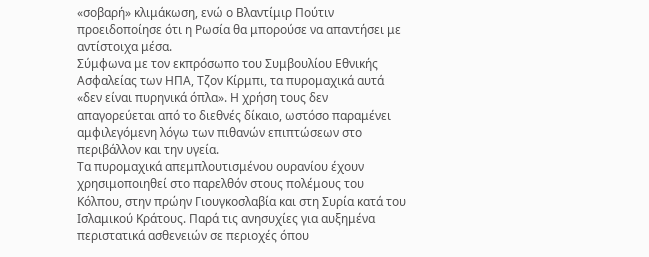«σοβαρή» κλιμάκωση, ενώ ο Βλαντίμιρ Πούτιν προειδοποίησε ότι η Ρωσία θα μπορούσε να απαντήσει με αντίστοιχα μέσα.
Σύμφωνα με τον εκπρόσωπο του Συμβουλίου Εθνικής Ασφαλείας των ΗΠΑ, Τζον Κίρμπι, τα πυρομαχικά αυτά «δεν είναι πυρηνικά όπλα». Η χρήση τους δεν απαγορεύεται από το διεθνές δίκαιο, ωστόσο παραμένει αμφιλεγόμενη λόγω των πιθανών επιπτώσεων στο περιβάλλον και την υγεία.
Τα πυρομαχικά απεμπλουτισμένου ουρανίου έχουν χρησιμοποιηθεί στο παρελθόν στους πολέμους του Κόλπου, στην πρώην Γιουγκοσλαβία και στη Συρία κατά του Ισλαμικού Κράτους. Παρά τις ανησυχίες για αυξημένα περιστατικά ασθενειών σε περιοχές όπου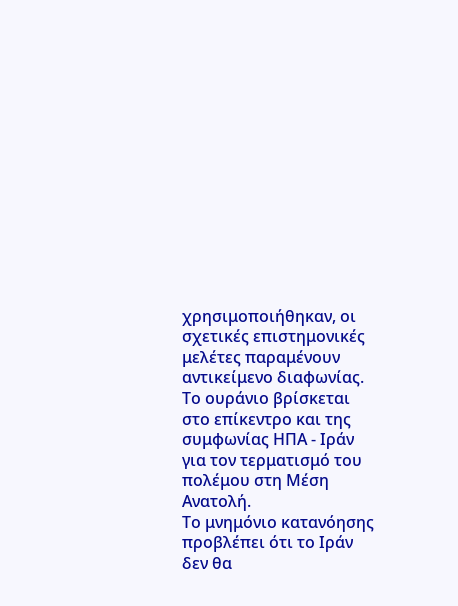χρησιμοποιήθηκαν, οι σχετικές επιστημονικές μελέτες παραμένουν αντικείμενο διαφωνίας.
Το ουράνιο βρίσκεται στο επίκεντρο και της συμφωνίας ΗΠΑ - Ιράν για τον τερματισμό του πολέμου στη Μέση Ανατολή.
Το μνημόνιο κατανόησης προβλέπει ότι το Ιράν δεν θα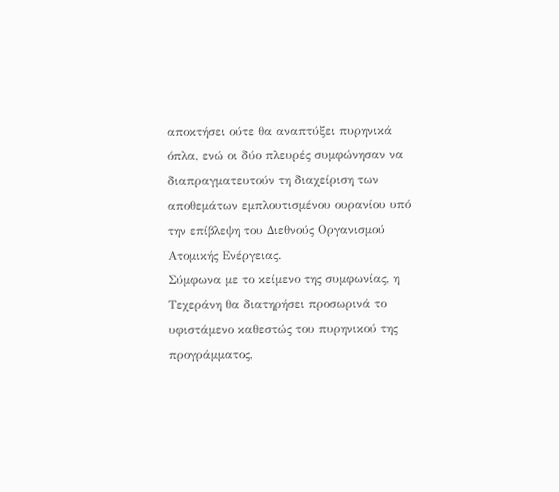αποκτήσει ούτε θα αναπτύξει πυρηνικά όπλα, ενώ οι δύο πλευρές συμφώνησαν να διαπραγματευτούν τη διαχείριση των αποθεμάτων εμπλουτισμένου ουρανίου υπό την επίβλεψη του Διεθνούς Οργανισμού Ατομικής Ενέργειας.
Σύμφωνα με το κείμενο της συμφωνίας, η Τεχεράνη θα διατηρήσει προσωρινά το υφιστάμενο καθεστώς του πυρηνικού της προγράμματος,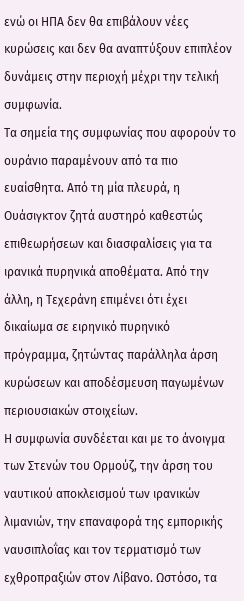ενώ οι ΗΠΑ δεν θα επιβάλουν νέες κυρώσεις και δεν θα αναπτύξουν επιπλέον δυνάμεις στην περιοχή μέχρι την τελική συμφωνία.
Τα σημεία της συμφωνίας που αφορούν το ουράνιο παραμένουν από τα πιο ευαίσθητα. Από τη μία πλευρά, η Ουάσιγκτον ζητά αυστηρό καθεστώς επιθεωρήσεων και διασφαλίσεις για τα ιρανικά πυρηνικά αποθέματα. Από την άλλη, η Τεχεράνη επιμένει ότι έχει δικαίωμα σε ειρηνικό πυρηνικό πρόγραμμα, ζητώντας παράλληλα άρση κυρώσεων και αποδέσμευση παγωμένων περιουσιακών στοιχείων.
Η συμφωνία συνδέεται και με το άνοιγμα των Στενών του Ορμούζ, την άρση του ναυτικού αποκλεισμού των ιρανικών λιμανιών, την επαναφορά της εμπορικής ναυσιπλοΐας και τον τερματισμό των εχθροπραξιών στον Λίβανο. Ωστόσο, τα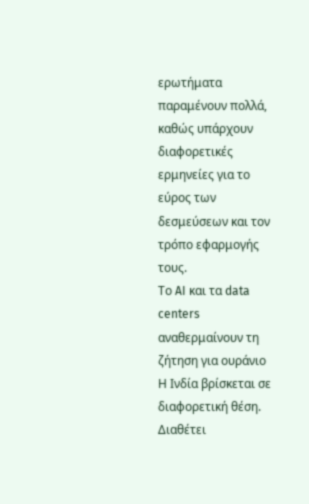ερωτήματα παραμένουν πολλά, καθώς υπάρχουν διαφορετικές ερμηνείες για το εύρος των δεσμεύσεων και τον τρόπο εφαρμογής τους.
Το AI και τα data centers αναθερμαίνουν τη ζήτηση για ουράνιο
Η Ινδία βρίσκεται σε διαφορετική θέση. Διαθέτει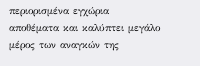περιορισμένα εγχώρια αποθέματα και καλύπτει μεγάλο μέρος των αναγκών της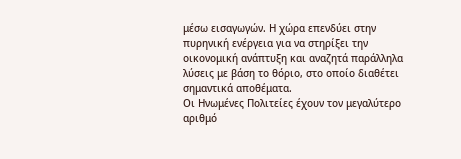μέσω εισαγωγών. Η χώρα επενδύει στην πυρηνική ενέργεια για να στηρίξει την οικονομική ανάπτυξη και αναζητά παράλληλα λύσεις με βάση το θόριο, στο οποίο διαθέτει σημαντικά αποθέματα.
Οι Ηνωμένες Πολιτείες έχουν τον μεγαλύτερο αριθμό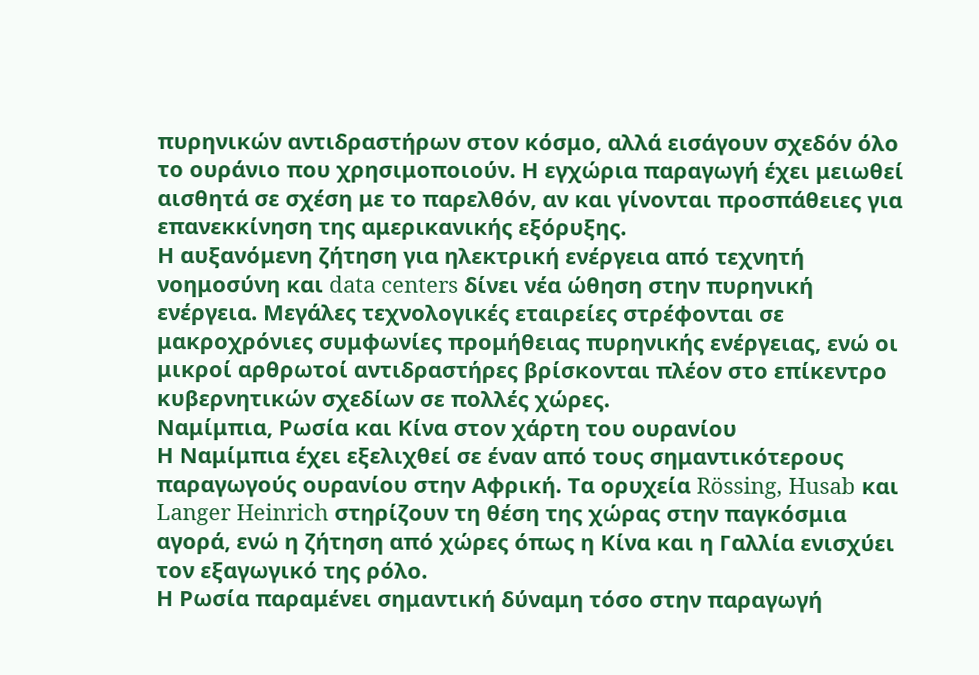πυρηνικών αντιδραστήρων στον κόσμο, αλλά εισάγουν σχεδόν όλο το ουράνιο που χρησιμοποιούν. Η εγχώρια παραγωγή έχει μειωθεί αισθητά σε σχέση με το παρελθόν, αν και γίνονται προσπάθειες για επανεκκίνηση της αμερικανικής εξόρυξης.
Η αυξανόμενη ζήτηση για ηλεκτρική ενέργεια από τεχνητή νοημοσύνη και data centers δίνει νέα ώθηση στην πυρηνική ενέργεια. Μεγάλες τεχνολογικές εταιρείες στρέφονται σε μακροχρόνιες συμφωνίες προμήθειας πυρηνικής ενέργειας, ενώ οι μικροί αρθρωτοί αντιδραστήρες βρίσκονται πλέον στο επίκεντρο κυβερνητικών σχεδίων σε πολλές χώρες.
Ναμίμπια, Ρωσία και Κίνα στον χάρτη του ουρανίου
Η Ναμίμπια έχει εξελιχθεί σε έναν από τους σημαντικότερους παραγωγούς ουρανίου στην Αφρική. Τα ορυχεία Rössing, Husab και Langer Heinrich στηρίζουν τη θέση της χώρας στην παγκόσμια αγορά, ενώ η ζήτηση από χώρες όπως η Κίνα και η Γαλλία ενισχύει τον εξαγωγικό της ρόλο.
Η Ρωσία παραμένει σημαντική δύναμη τόσο στην παραγωγή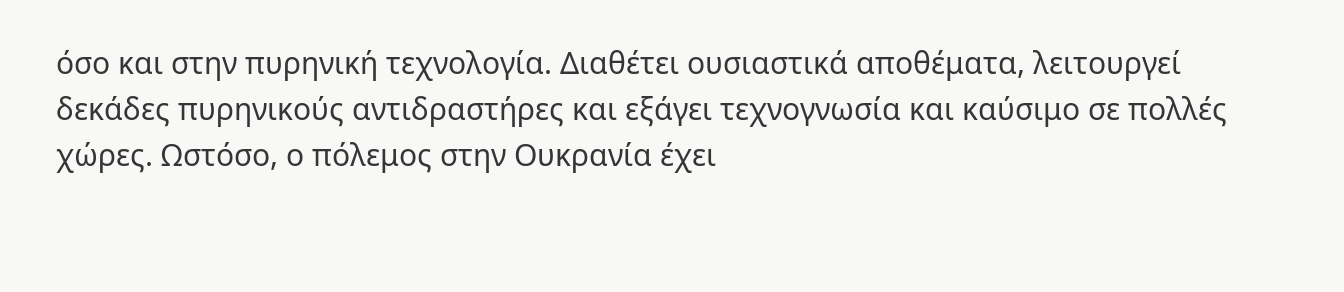όσο και στην πυρηνική τεχνολογία. Διαθέτει ουσιαστικά αποθέματα, λειτουργεί δεκάδες πυρηνικούς αντιδραστήρες και εξάγει τεχνογνωσία και καύσιμο σε πολλές χώρες. Ωστόσο, ο πόλεμος στην Ουκρανία έχει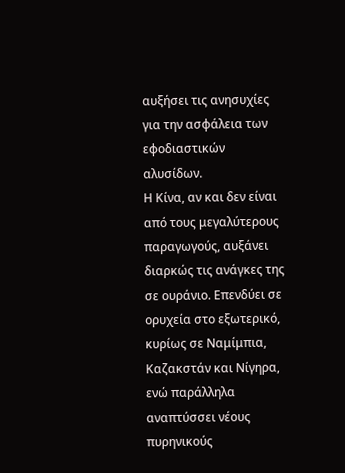αυξήσει τις ανησυχίες για την ασφάλεια των εφοδιαστικών αλυσίδων.
Η Κίνα, αν και δεν είναι από τους μεγαλύτερους παραγωγούς, αυξάνει διαρκώς τις ανάγκες της σε ουράνιο. Επενδύει σε ορυχεία στο εξωτερικό, κυρίως σε Ναμίμπια, Καζακστάν και Νίγηρα, ενώ παράλληλα αναπτύσσει νέους πυρηνικούς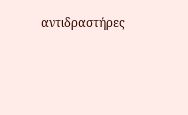αντιδραστήρες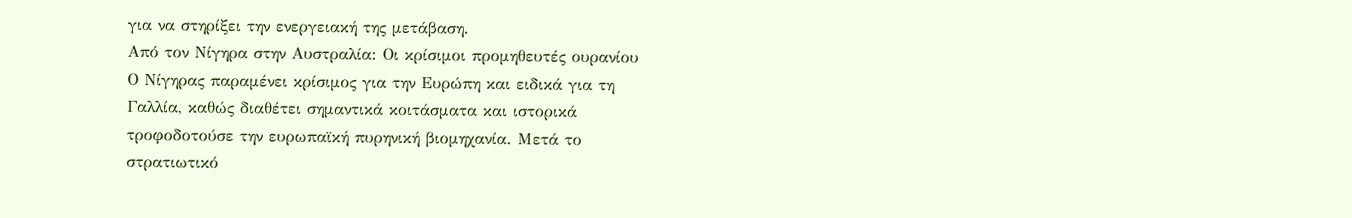για να στηρίξει την ενεργειακή της μετάβαση.
Από τον Νίγηρα στην Αυστραλία: Οι κρίσιμοι προμηθευτές ουρανίου
Ο Νίγηρας παραμένει κρίσιμος για την Ευρώπη και ειδικά για τη Γαλλία, καθώς διαθέτει σημαντικά κοιτάσματα και ιστορικά τροφοδοτούσε την ευρωπαϊκή πυρηνική βιομηχανία. Μετά το στρατιωτικό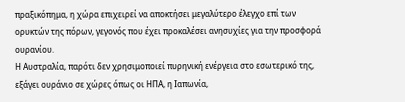πραξικόπημα, η χώρα επιχειρεί να αποκτήσει μεγαλύτερο έλεγχο επί των ορυκτών της πόρων, γεγονός που έχει προκαλέσει ανησυχίες για την προσφορά ουρανίου.
Η Αυστραλία, παρότι δεν χρησιμοποιεί πυρηνική ενέργεια στο εσωτερικό της, εξάγει ουράνιο σε χώρες όπως οι ΗΠΑ, η Ιαπωνία,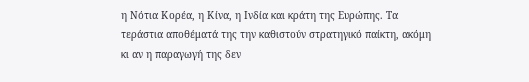η Νότια Κορέα, η Κίνα, η Ινδία και κράτη της Ευρώπης. Τα τεράστια αποθέματά της την καθιστούν στρατηγικό παίκτη, ακόμη κι αν η παραγωγή της δεν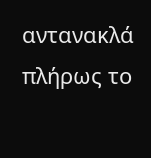αντανακλά πλήρως το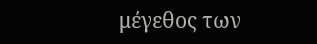μέγεθος των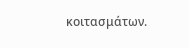κοιτασμάτων.